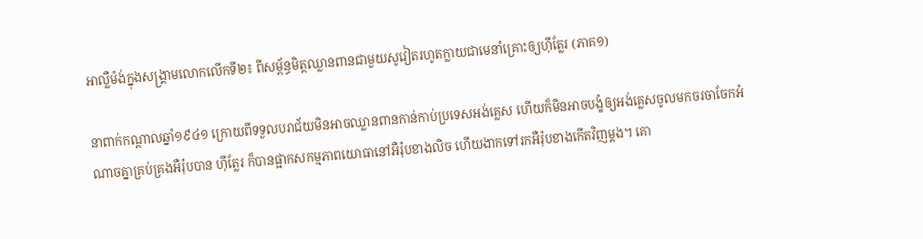អាល្លឺម៉ង់ក្នុងសង្គ្រាមលោកលើកទី២៖ ពីសម្ព័ន្ធមិត្តឈ្លានពានជាមួយសូវៀតរហូតក្លាយជាមេនាំគ្រោះឲ្យហ៊ីត្លែរ (ភាគ១)

នាពាក់កណ្តាលឆ្នាំ១៩៤១ ក្រោយពីទទួលបរាជ័យមិនអាចឈ្លានពានកាន់កាប់ប្រទេសអង់គ្លេស ហើយក៏មិនអាចបង្ខំឲ្យអង់គ្លេសចូលមកចរចាចែកអំណាចគ្នាគ្រប់គ្រងអឺរ៉ុបបាន ហ៊ីត្លែរ ក៏បានផ្អាកសកម្មភាពយោធានៅអឺរ៉ុបខាងលិច ហើយងាកទៅរកអឺរ៉ុបខាងកើតវិញម្តង។ គោ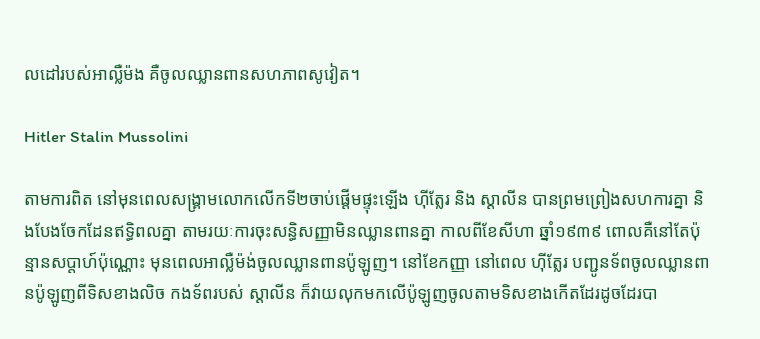លដៅរបស់អាល្លឺម៉ង គឺចូលឈ្លានពានសហភាពសូវៀត។

Hitler Stalin Mussolini

តាមការពិត នៅមុនពេលសង្រ្គាមលោកលើកទី២ចាប់ផ្តើមផ្ទុះឡើង ហ៊ីត្លែរ និង ស្តាលីន បានព្រមព្រៀងសហការគ្នា និងបែងចែកដែនឥទ្ធិពលគ្នា តាមរយៈការចុះសន្ធិសញ្ញាមិនឈ្លានពានគ្នា កាលពីខែសីហា ឆ្នាំ១៩៣៩ ពោលគឺនៅតែប៉ុន្មានសប្តាហ៍ប៉ុណ្ណោះ មុនពេលអាល្លឺម៉ង់ចូលឈ្លានពានប៉ូឡូញ។ នៅខែកញ្ញា នៅពេល ហ៊ីត្លែរ បញ្ជូនទ័ពចូលឈ្លានពានប៉ូឡូញពីទិសខាងលិច កងទ័ពរបស់ ស្តាលីន ក៏វាយលុកមកលើប៉ូឡូញចូលតាមទិសខាងកើតដែរដូចដែរបា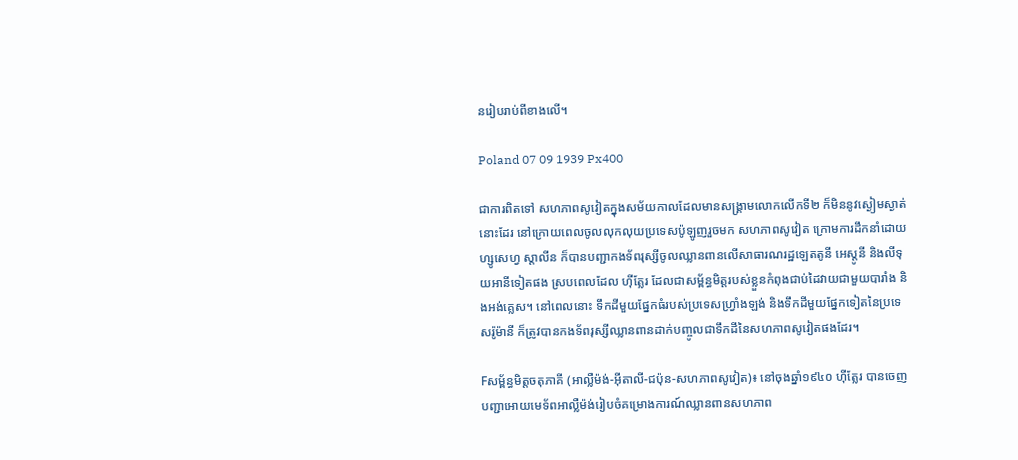នរៀបរាប់ពីខាងលើ។

Poland 07 09 1939 Px400

ជាការពិតទៅ សហភាពសូវៀតក្នុងសម័យកាលដែលមានសង្គ្រាមលោកលើកទី២ ក៏មិននូវស្ងៀមស្ងាត់នោះដែរ នៅក្រោយពេលចូលលុកលុយប្រទេសប៉ូឡូញរួចមក សហភាពសូវៀត ក្រោមការដឹកនាំដោយ ហ្សូសេហ្វ ស្តាលីន ក៏បានបញ្ជាកងទ័ពរុស្សីចូលឈ្លានពានលើសាធារណរដ្ឋឡេតតូនី អេស្តូនី និងលីទុយអានីទៀតផង ស្របពេលដែល ហ៊ីត្លែរ ដែលជាសម្ព័ន្ធមិត្តរបស់ខ្លួនកំពុងជាប់ដៃវាយជាមួយបារាំង និងអង់គ្លេស។ នៅពេលនោះ ទឹកដីមួយផ្នែកធំរបស់ប្រទេសហ្វ្រាំងឡង់ និងទឹកដីមួយផ្នែកទៀតនៃប្រទេសរ៉ូម៉ានី ក៏ត្រូវបានកងទ័ពរុស្សីឈ្លានពានដាក់បញ្ចូលជាទឹកដីនៃសហភាពសូវៀតផងដែរ។

Fសម្ព័ន្ធមិត្តចតុភាគី (អាល្លឺម៉ង់-អុីតាលី-ជប៉ុន-សហភាពសូវៀត)៖ នៅចុងឆ្នាំ១៩៤០ ហ៊ីត្លែរ បានចេញបញ្ជាអោយមេទ័ពអាល្លឺម៉ង់រៀបចំគម្រោងការណ៍ឈ្លានពានសហភាព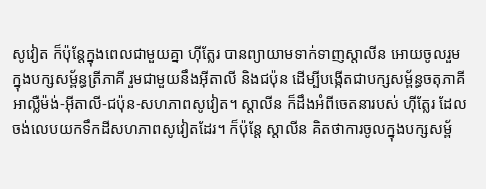សូវៀត ក៏ប៉ុន្តែក្នុងពេលជាមួយគ្នា ហ៊ីត្លែរ បានព្យាយាមទាក់ទាញស្តាលីន អោយចូលរួមក្នុងបក្សសម្ព័ន្ធត្រីភាគី រួមជាមួយនឹងអុីតាលី និងជប៉ុន ដើម្បីបង្កើតជាបក្សសម្ព័ន្ធចតុភាគីអាល្លឺម៉ង់-អុីតាលី-ជប៉ុន-សហភាពសូវៀត។ ស្តាលីន ក៏ដឹងអំពីចេតនារបស់ ហ៊ីត្លែរ ដែលចង់លេបយកទឹកដីសហភាពសូវៀតដែរ។ ក៏ប៉ុន្តែ ស្តាលីន គិតថាការចូលក្នុងបក្សសម្ព័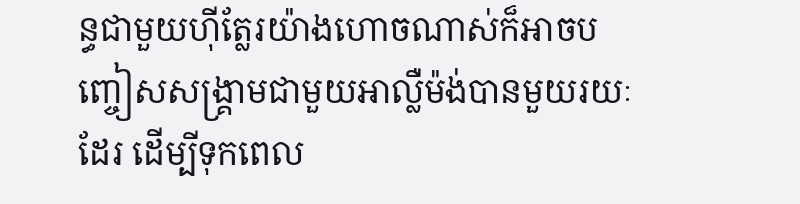ន្ធជាមួយហ៊ីត្លែរយ៉ាងហោចណាស់ក៏អាចបញ្ចៀសសង្រ្គាមជាមួយអាល្លឺម៉ង់បានមួយរយៈដែរ ដើម្បីទុកពេល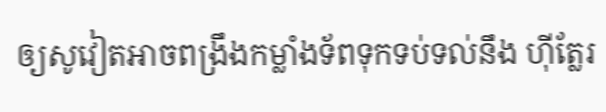ឲ្យសូវៀតអាចពង្រឹងកម្លាំងទ័ពទុកទប់ទល់នឹង ហ៊ីត្លែរ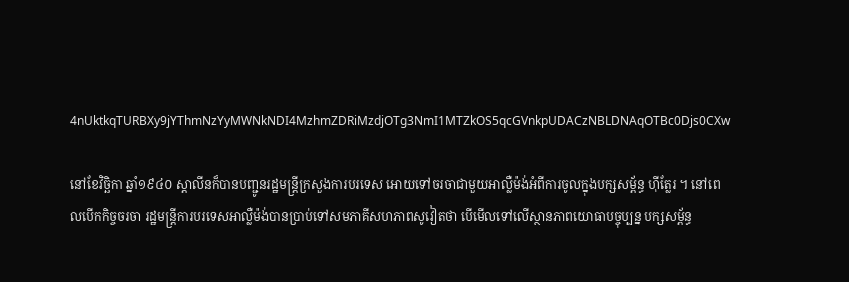4nUktkqTURBXy9jYThmNzYyMWNkNDI4MzhmZDRiMzdjOTg3NmI1MTZkOS5qcGVnkpUDACzNBLDNAqOTBc0Djs0CXw

នៅខែវិច្ឆិកា ឆ្នាំ១៩៤០ ស្តាលីនក៏បានបញ្ជូនរដ្ឋមន្រ្តីក្រសួងការបរទេស អោយទៅចរចាជាមួយអាល្លឺម៉ង់អំពីការចូលក្នុងបក្សសម្ព័ន្ធ ហ៊ីត្លែរ ។ នៅពេលបើកកិច្ចចរចា រដ្ឋមន្រ្តីការបរទេសអាល្លឺម៉ង់បានប្រាប់ទៅសមភាគីសហភាពសូវៀតថា បើមើលទៅលើស្ថានភាពយោធាបច្ចុប្បន្ន បក្សសម្ព័ន្ធ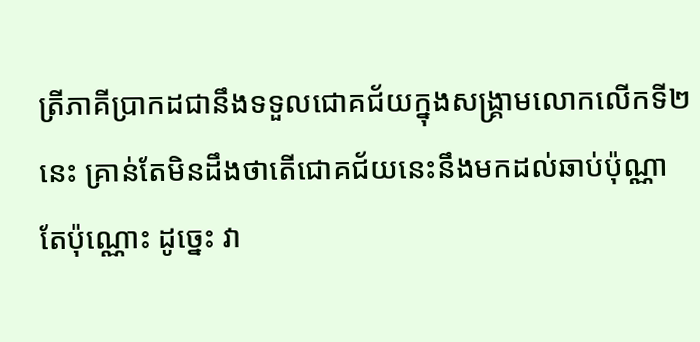ត្រីភាគីប្រាកដជានឹងទទួលជោគជ័យក្នុងសង្រ្គាមលោកលើកទី២នេះ គ្រាន់តែមិនដឹងថាតើជោគជ័យនេះនឹងមកដល់ឆាប់ប៉ុណ្ណាតែប៉ុណ្ណោះ ដូច្នេះ វា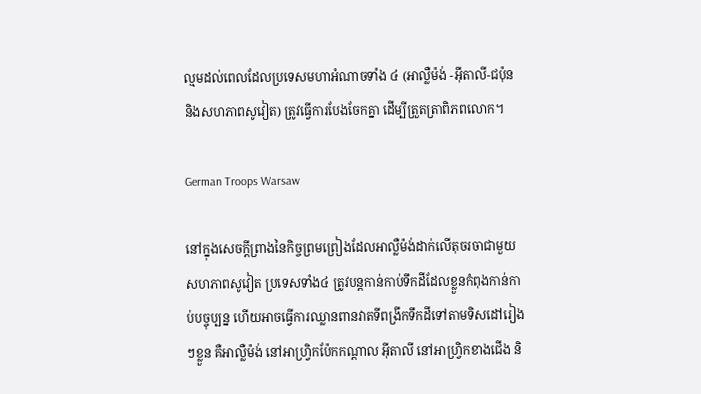ល្មមដល់ពេលដែលប្រទេសមហាអំណាចទាំង ៤ (អាល្លឺម៉ង់ -អុីតាលី-ជប៉ុន និងសហភាពសូវៀត) ត្រូវធ្វើការបែងចែកគ្នា ដើម្បីត្រួតត្រាពិភពលោក។

German Troops Warsaw

នៅក្នុងសេចក្តីព្រាងនៃកិច្ចព្រមព្រៀងដែលអាល្លឺម៉ង់ដាក់លើតុចរចាជាមួយសហភាពសូវៀត ប្រទេសទាំង៤ ត្រូវបន្តកាន់កាប់ទឹកដីដែលខ្លួនកំពុងកាន់កាប់បច្ចុប្បន្ន ហើយអាចធ្វើការឈ្លានពានវាតទីពង្រីកទឹកដីទៅតាមទិសដៅរៀងៗខ្លួន គឺអាល្លឺម៉ង់ នៅអាហ្វ្រិកប៉ែកកណ្តាល អុីតាលី នៅអាហ្វ្រិកខាងជើង និ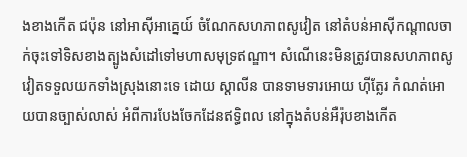ងខាងកើត ជប៉ុន នៅអាស៊ីអាគ្នេយ៍ ចំណែកសហភាពសូវៀត នៅតំបន់អាស៊ីកណ្តាលចាក់ចុះទៅទិសខាងត្បូងសំដៅទៅមហាសមុទ្រឥណ្ឌា។ សំណើនេះមិនត្រូវបានសហភាពសូវៀតទទួលយកទាំងស្រុងនោះទេ ដោយ ស្តាលីន បានទាមទារអោយ ហ៊ីត្លែរ កំណត់អោយបានច្បាស់លាស់ អំពីការបែងចែកដែនឥទ្ធិពល នៅក្នុងតំបន់អឺរ៉ុបខាងកើត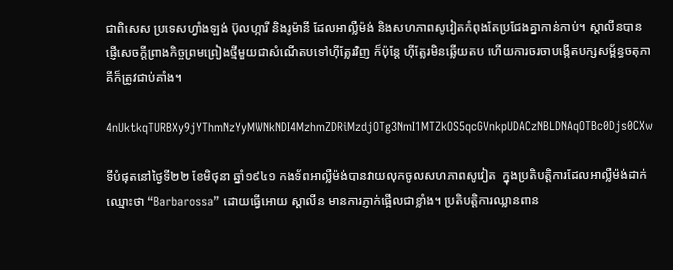ជាពិសេស ប្រទេសហ្វាំងឡង់ ប៊ុលហ្ការី និងរូម៉ានី ដែលអាល្លឺម៉ង់ និងសហភាពសូវៀតកំពុងតែប្រជែងគ្នាកាន់កាប់។ ស្តាលីនបានផ្ញើសេចក្តីព្រាងកិច្ចព្រមព្រៀងថ្មីមួយជាសំណើតបទៅហ៊ីត្លែរវិញ ក៏ប៉ុន្តែ ហ៊ីត្លែរមិនឆ្លើយតប ហើយការចរចាបង្កើតបក្សសម្ព័ន្ធចតុភាគីក៏ត្រូវជាប់គាំង។

4nUktkqTURBXy9jYThmNzYyMWNkNDI4MzhmZDRiMzdjOTg3NmI1MTZkOS5qcGVnkpUDACzNBLDNAqOTBc0Djs0CXw

ទីបំផុតនៅថ្ងៃទី២២ ខែមិថុនា ឆ្នាំ១៩៤១ កងទ័ពអាល្លឺម៉ង់បានវាយលុកចូលសហភាពសូវៀត  ក្នុងប្រតិបត្តិការដែលអាល្លឺម៉ង់ដាក់ឈ្មោះថា “Barbarossa” ដោយធ្វើអោយ ស្តាលីន មានការភ្ញាក់ផ្អើលជាខ្លាំង។ ប្រតិបត្តិការឈ្លានពាន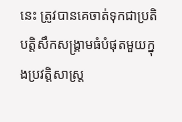នេះ ត្រូវបានគេចាត់ទុកជាប្រតិបត្តិសឹកសង្គ្រាមធំបំផុតមួយក្នុងប្រវត្តិសាស្ត្រ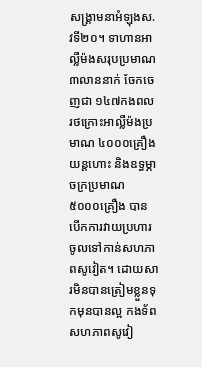សង្គ្រាមនាអំឡុងស.វទី២០។ ទាហានអាល្លឺម៉ងសរុបប្រមាណ ៣លាននាក់ ចែកចេញជា ១៤៧កងពល រថក្រោះអាល្លឺម៉ងប្រមាណ ៤០០០គ្រឿង យន្តហោះ និងឧទ្ធម្ភាចក្រប្រមាណ ៥០០០គ្រឿង បានបើកការវាយប្រហារចូលទៅកាន់សហភាពសូវៀត។ ដោយសារមិនបានត្រៀមខ្លួនទុកមុនបានល្អ កងទ័ពសហភាពសូវៀ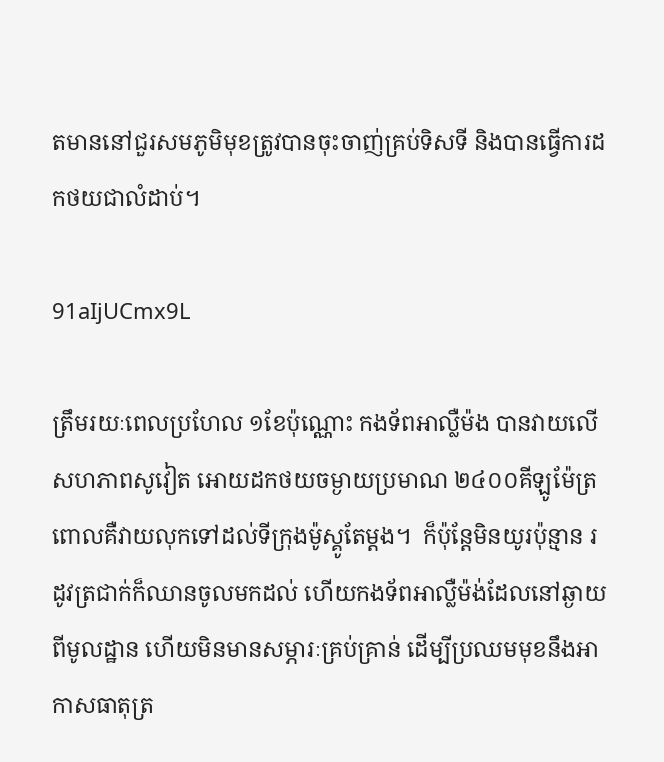តមាននៅជួរសមភូមិមុខត្រូវបានចុះចាញ់គ្រប់ទិសទី និងបានធ្វើការដកថយជាលំដាប់។

91aIjUCmx9L

ត្រឹមរយៈពេលប្រហែល ១ខែប៉ុណ្ណោះ កងទ័ពអាល្លឺម៉ង បានវាយលើសហភាពសូវៀត អោយដកថយចម្ងាយប្រមាណ ២៤០០គីឡូម៉ែត្រ ពោលគឺវាយលុកទៅដល់ទីក្រុងម៉ូស្គូតែម្តង។  ក៏ប៉ុន្តែមិនយូរប៉ុន្មាន រដូវត្រជាក់ក៏ឈានចូលមកដល់ ហើយកងទ័ពអាល្លឺម៉ង់ដែលនៅឆ្ងាយពីមូលដ្ឋាន ហើយមិនមានសម្ភារៈគ្រប់គ្រាន់ ដើម្បីប្រឈមមុខនឹងអាកាសធាតុត្រ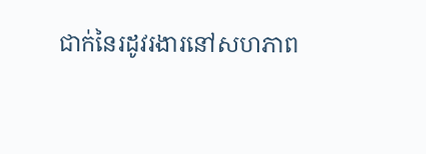ជាក់នៃរដូវរងារនៅសហភាព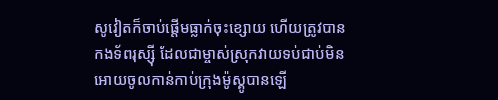សូវៀតក៏ចាប់ផ្តើមធ្លាក់ចុះខ្សោយ ហើយត្រូវបានកងទ័ពរុស្ស៊ី ដែលជាម្ចាស់ស្រុកវាយទប់ជាប់មិនអោយចូលកាន់កាប់ក្រុងម៉ូស្គូបានឡើ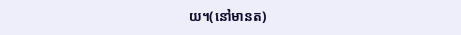យ។(នៅមានត)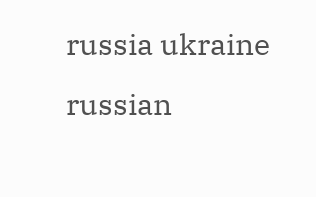russia ukraine russian